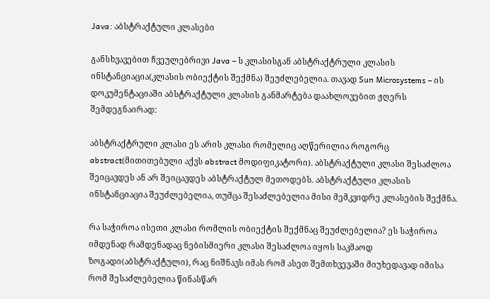Java: აბსტრაქტული კლასები

განსხვავებით ჩვეულებრივი Java – ს კლასისგან აბსტრაქტრული კლასის ინსტანციაცია(კლასის ობიექტის შექმნა) შეუძლებელია. თავად Sun Microsystems – ის დოკუმენტაციაში აბსტრაქტული კლასის განმარტება დაახლოვებით ჟღერს შემდეგნაირად:

აბსტრაქტრული კლასი ეს არის კლასი რომელიც აღწერილია როგორც abstract(მითითებული აქვს abstract მოდიფიკატორი). აბსტრაქტული კლასი შესაძლოა შეიცავდეს ან არ შეიცავდეს აბსტრაქტულ მეთოდებს. აბსტრაქტული კლასის ინსტანციაცია შეუძლებელია, თუმცა შესაძლებელია მისი მემკვიდრე კლასების შექმნა.

რა საჭიროა ისეთი კლასი რომლის ობიექტის შექმნაც შეუძლებელია? ეს საჭიროა იმდენად რამდენადაც ნებისმიერი კლასი შესაძლოა იყოს საკმაოდ ზოგადი(აბსტრაქტული), რაც ნიშნავს იმას რომ ასეთ შემთხვევაში მიუხედავად იმისა რომ შესაძლებელია წინასწარ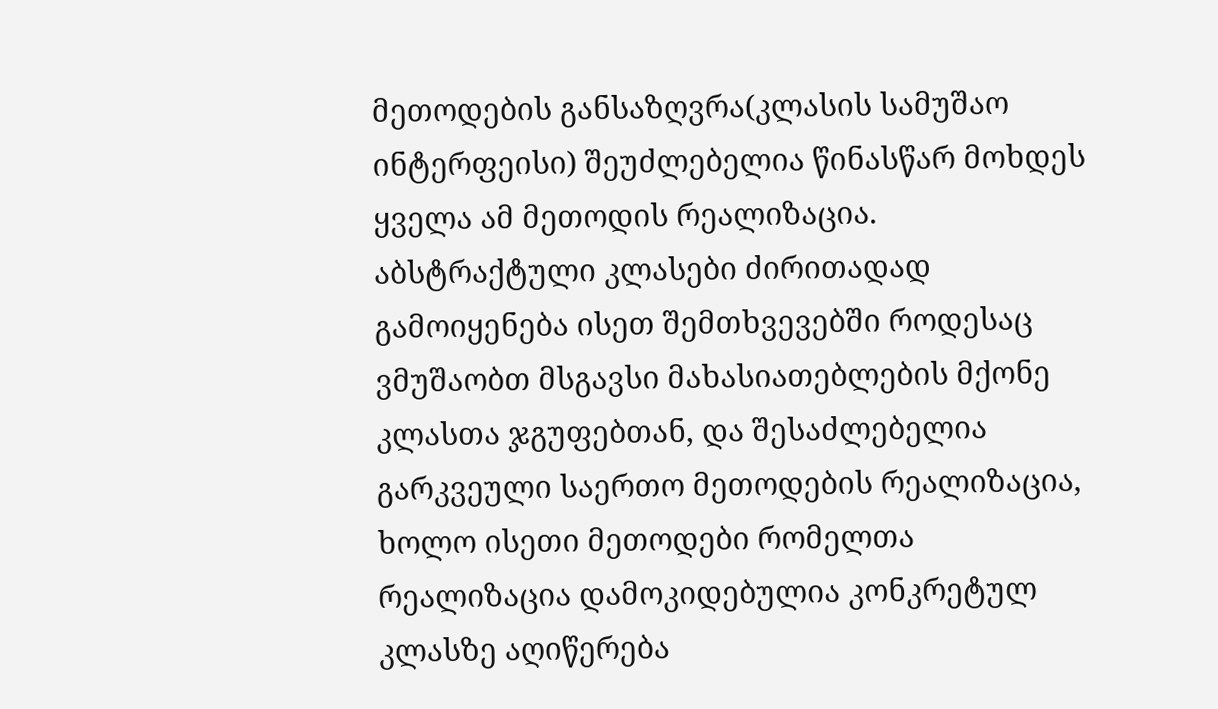მეთოდების განსაზღვრა(კლასის სამუშაო ინტერფეისი) შეუძლებელია წინასწარ მოხდეს ყველა ამ მეთოდის რეალიზაცია. აბსტრაქტული კლასები ძირითადად გამოიყენება ისეთ შემთხვევებში როდესაც ვმუშაობთ მსგავსი მახასიათებლების მქონე კლასთა ჯგუფებთან, და შესაძლებელია გარკვეული საერთო მეთოდების რეალიზაცია, ხოლო ისეთი მეთოდები რომელთა რეალიზაცია დამოკიდებულია კონკრეტულ კლასზე აღიწერება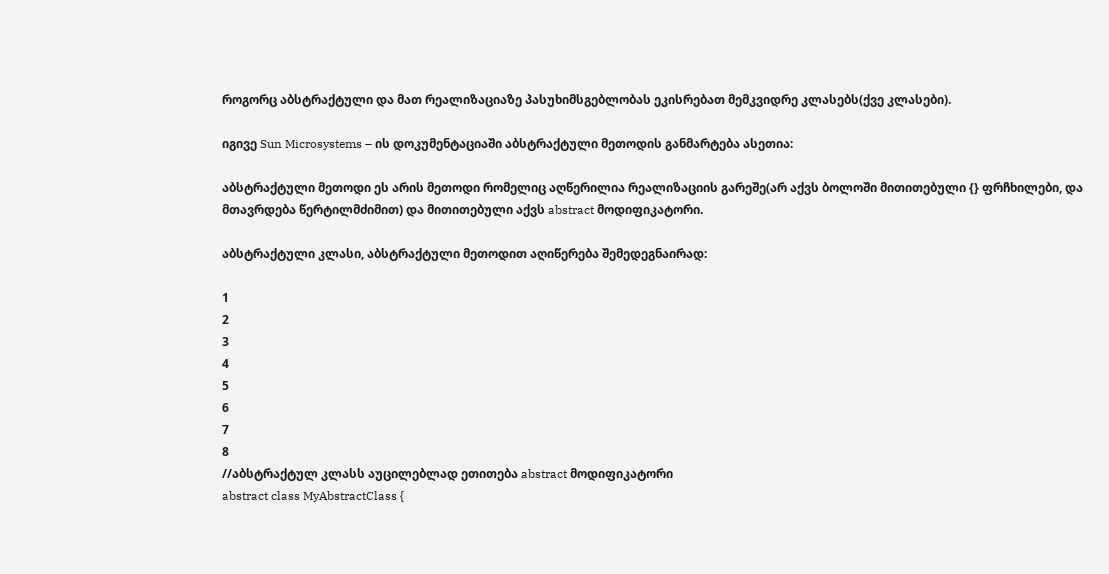როგორც აბსტრაქტული და მათ რეალიზაციაზე პასუხიმსგებლობას ეკისრებათ მემკვიდრე კლასებს(ქვე კლასები).

იგივე Sun Microsystems – ის დოკუმენტაციაში აბსტრაქტული მეთოდის განმარტება ასეთია:

აბსტრაქტული მეთოდი ეს არის მეთოდი რომელიც აღწერილია რეალიზაციის გარეშე(არ აქვს ბოლოში მითითებული {} ფრჩხილები, და მთავრდება წერტილმძიმით) და მითითებული აქვს abstract მოდიფიკატორი.

აბსტრაქტული კლასი, აბსტრაქტული მეთოდით აღიწერება შემედეგნაირად:

1
2
3
4
5
6
7
8
//აბსტრაქტულ კლასს აუცილებლად ეთითება abstract მოდიფიკატორი
abstract class MyAbstractClass {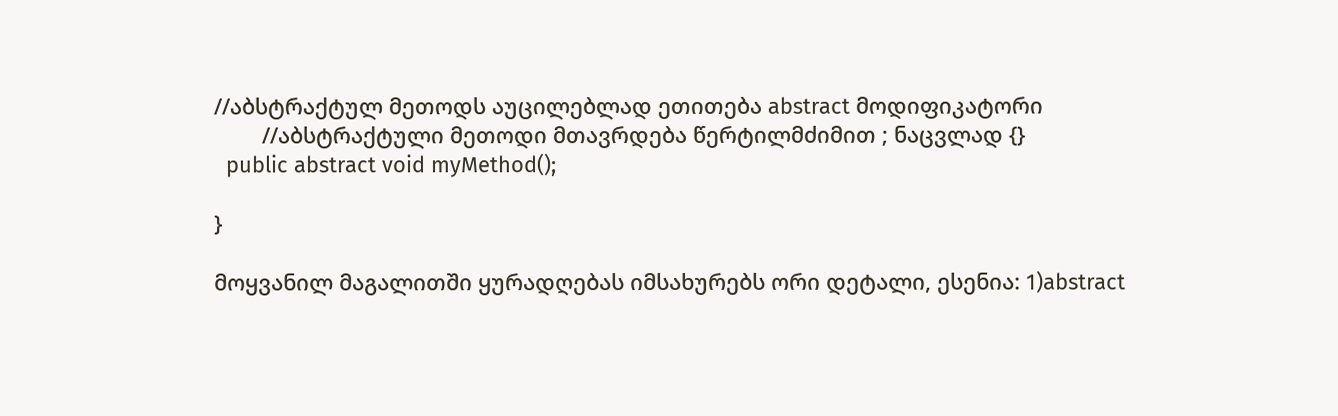//აბსტრაქტულ მეთოდს აუცილებლად ეთითება abstract მოდიფიკატორი
        //აბსტრაქტული მეთოდი მთავრდება წერტილმძიმით ; ნაცვლად {}
  public abstract void myMethod();

}

მოყვანილ მაგალითში ყურადღებას იმსახურებს ორი დეტალი, ესენია: 1)abstract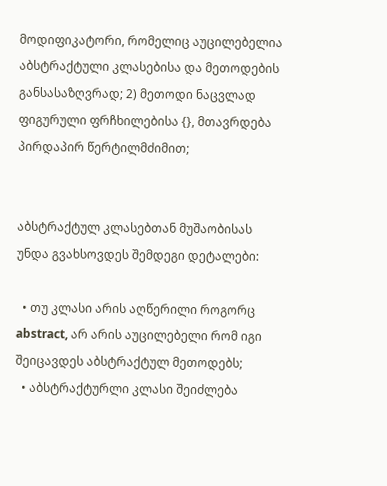მოდიფიკატორი, რომელიც აუცილებელია აბსტრაქტული კლასებისა და მეთოდების განსასაზღვრად; 2) მეთოდი ნაცვლად ფიგურული ფრჩხილებისა {}, მთავრდება პირდაპირ წერტილმძიმით;


აბსტრაქტულ კლასებთან მუშაობისას უნდა გვახსოვდეს შემდეგი დეტალები:

  • თუ კლასი არის აღწერილი როგორც abstract, არ არის აუცილებელი რომ იგი შეიცავდეს აბსტრაქტულ მეთოდებს;
  • აბსტრაქტურლი კლასი შეიძლება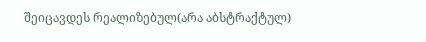შეიცავდეს რეალიზებულ(არა აბსტრაქტულ)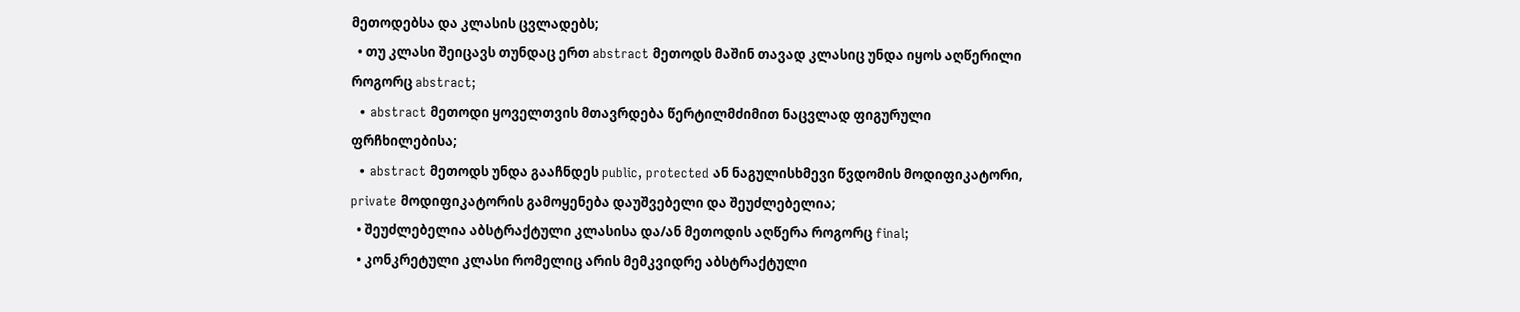მეთოდებსა და კლასის ცვლადებს;
  • თუ კლასი შეიცავს თუნდაც ერთ abstract მეთოდს მაშინ თავად კლასიც უნდა იყოს აღწერილი როგორც abstract;
  • abstract მეთოდი ყოველთვის მთავრდება წერტილმძიმით ნაცვლად ფიგურული ფრჩხილებისა;
  • abstract მეთოდს უნდა გააჩნდეს public, protected ან ნაგულისხმევი წვდომის მოდიფიკატორი, private მოდიფიკატორის გამოყენება დაუშვებელი და შეუძლებელია;
  • შეუძლებელია აბსტრაქტული კლასისა და/ან მეთოდის აღწერა როგორც final;
  • კონკრეტული კლასი რომელიც არის მემკვიდრე აბსტრაქტული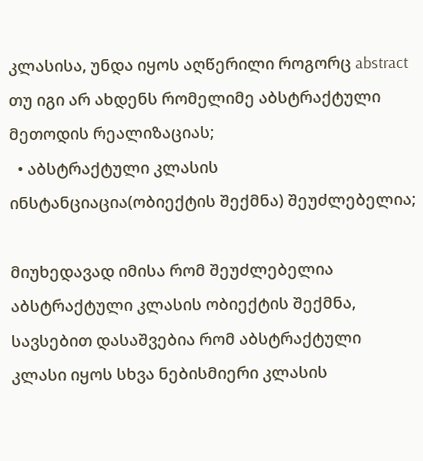კლასისა, უნდა იყოს აღწერილი როგორც abstract თუ იგი არ ახდენს რომელიმე აბსტრაქტული მეთოდის რეალიზაციას;
  • აბსტრაქტული კლასის ინსტანციაცია(ობიექტის შექმნა) შეუძლებელია;

მიუხედავად იმისა რომ შეუძლებელია აბსტრაქტული კლასის ობიექტის შექმნა, სავსებით დასაშვებია რომ აბსტრაქტული კლასი იყოს სხვა ნებისმიერი კლასის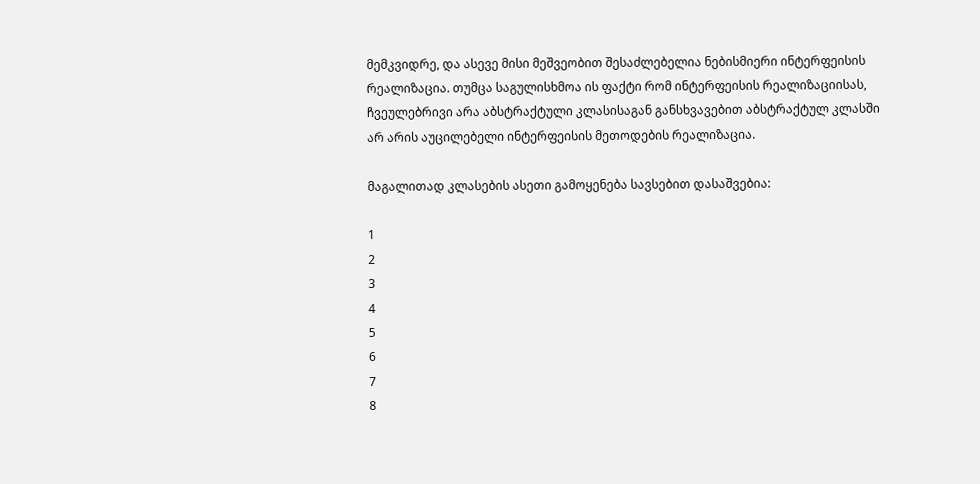მემკვიდრე, და ასევე მისი მეშვეობით შესაძლებელია ნებისმიერი ინტერფეისის რეალიზაცია. თუმცა საგულისხმოა ის ფაქტი რომ ინტერფეისის რეალიზაციისას, ჩვეულებრივი არა აბსტრაქტული კლასისაგან განსხვავებით აბსტრაქტულ კლასში არ არის აუცილებელი ინტერფეისის მეთოდების რეალიზაცია.

მაგალითად კლასების ასეთი გამოყენება სავსებით დასაშვებია:

1
2
3
4
5
6
7
8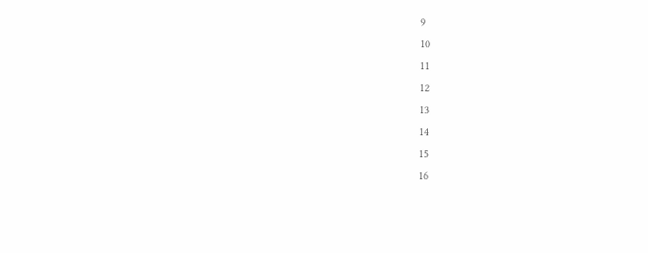9
10
11
12
13
14
15
16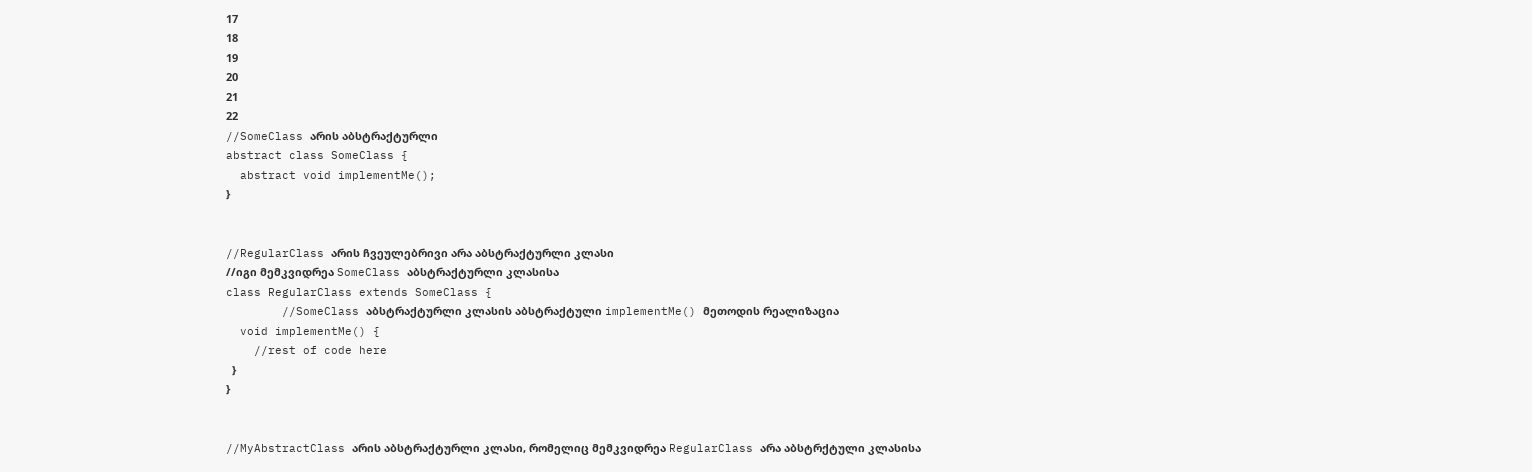17
18
19
20
21
22
//SomeClass არის აბსტრაქტურლი
abstract class SomeClass {
  abstract void implementMe();
}


//RegularClass არის ჩვეულებრივი არა აბსტრაქტურლი კლასი
//იგი მემკვიდრეა SomeClass აბსტრაქტურლი კლასისა
class RegularClass extends SomeClass {
        //SomeClass აბსტრაქტურლი კლასის აბსტრაქტული implementMe() მეთოდის რეალიზაცია
  void implementMe() {
    //rest of code here
  }
}


//MyAbstractClass არის აბსტრაქტურლი კლასი, რომელიც მემკვიდრეა RegularClass არა აბსტრქტული კლასისა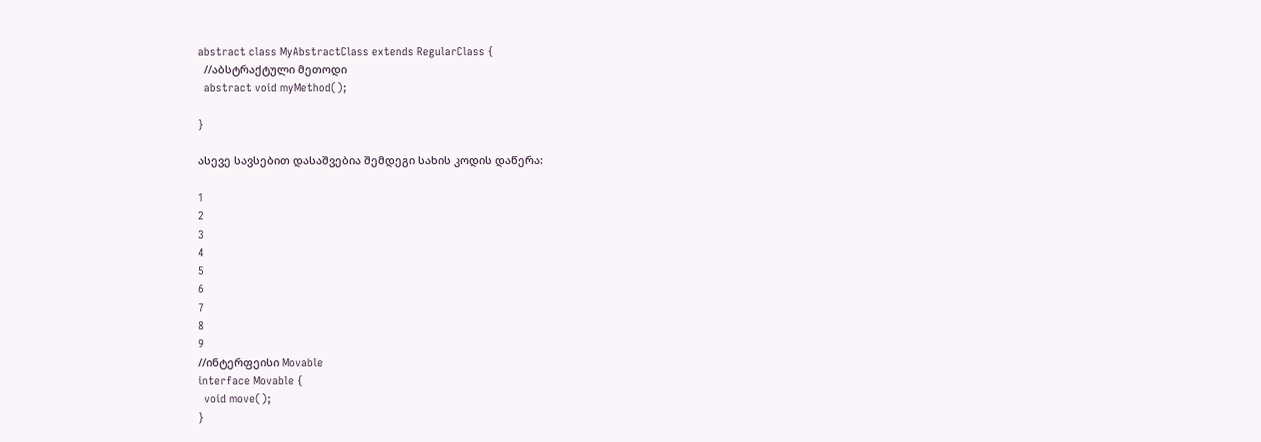abstract class MyAbstractClass extends RegularClass {
  //აბსტრაქტული მეთოდი
  abstract void myMethod();

}

ასევე სავსებით დასაშვებია შემდეგი სახის კოდის დაწერა:

1
2
3
4
5
6
7
8
9
//ინტერფეისი Movable
interface Movable {
  void move();
}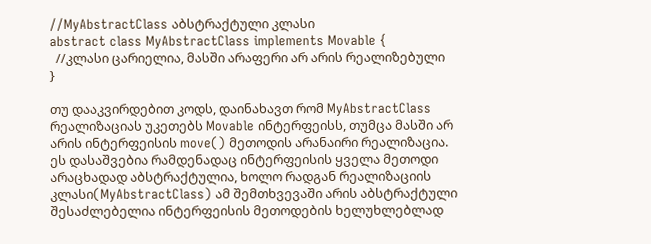//MyAbstractClass აბსტრაქტული კლასი
abstract class MyAbstractClass implements Movable {
  //კლასი ცარიელია, მასში არაფერი არ არის რეალიზებული
}

თუ დააკვირდებით კოდს, დაინახავთ რომ MyAbstractClass რეალიზაციას უკეთებს Movable ინტერფეისს, თუმცა მასში არ არის ინტერფეისის move() მეთოდის არანაირი რეალიზაცია. ეს დასაშვებია რამდენადაც ინტერფეისის ყველა მეთოდი არაცხადად აბსტრაქტულია, ხოლო რადგან რეალიზაციის კლასი(MyAbstractClass) ამ შემთხვევაში არის აბსტრაქტული შესაძლებელია ინტერფეისის მეთოდების ხელუხლებლად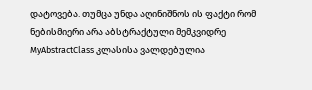დატოვება. თუმცა უნდა აღინიშნოს ის ფაქტი რომ ნებისმიერი არა აბსტრაქტული მემკვიდრე MyAbstractClass კლასისა ვალდებულია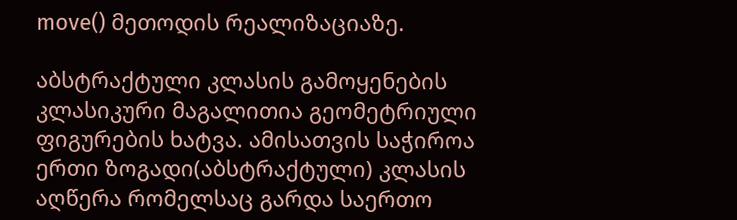move() მეთოდის რეალიზაციაზე.

აბსტრაქტული კლასის გამოყენების კლასიკური მაგალითია გეომეტრიული ფიგურების ხატვა. ამისათვის საჭიროა ერთი ზოგადი(აბსტრაქტული) კლასის აღწერა რომელსაც გარდა საერთო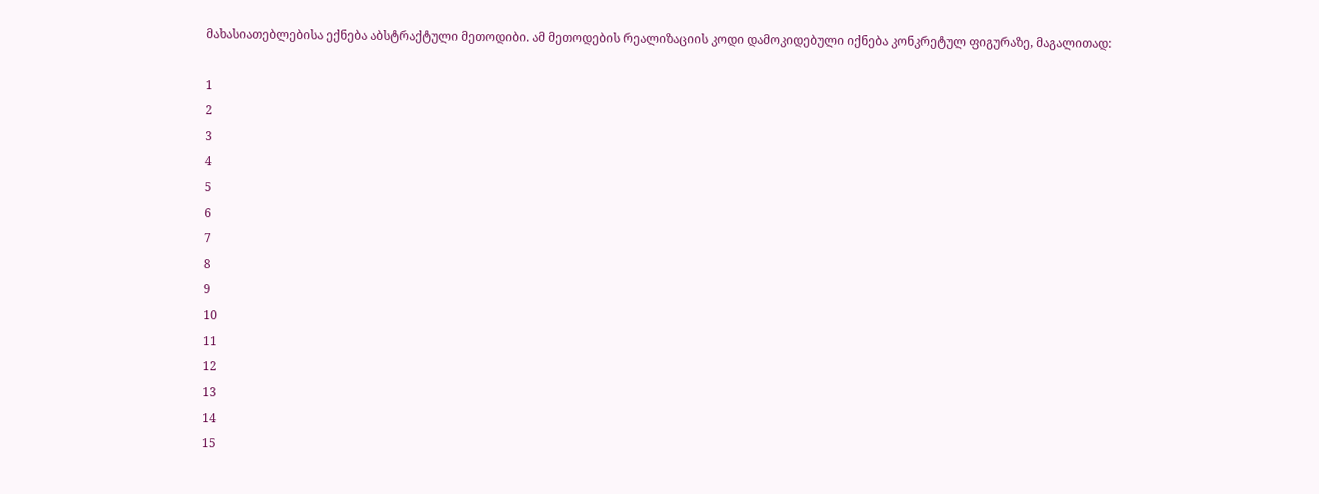მახასიათებლებისა ექნება აბსტრაქტული მეთოდიბი. ამ მეთოდების რეალიზაციის კოდი დამოკიდებული იქნება კონკრეტულ ფიგურაზე, მაგალითად:

1
2
3
4
5
6
7
8
9
10
11
12
13
14
15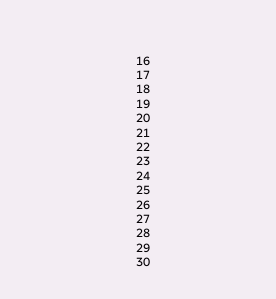16
17
18
19
20
21
22
23
24
25
26
27
28
29
30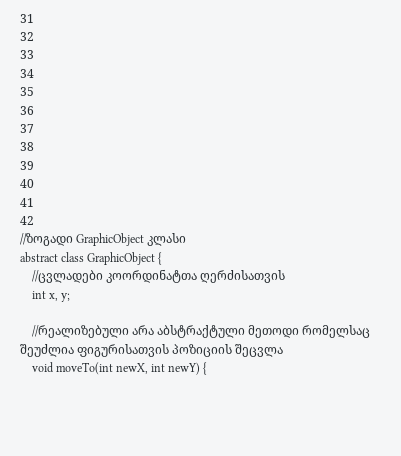31
32
33
34
35
36
37
38
39
40
41
42
//ზოგადი GraphicObject კლასი
abstract class GraphicObject {
    //ცვლადები კოორდინატთა ღერძისათვის
    int x, y;

    //რეალიზებული არა აბსტრაქტული მეთოდი რომელსაც შეუძლია ფიგურისათვის პოზიციის შეცვლა
    void moveTo(int newX, int newY) {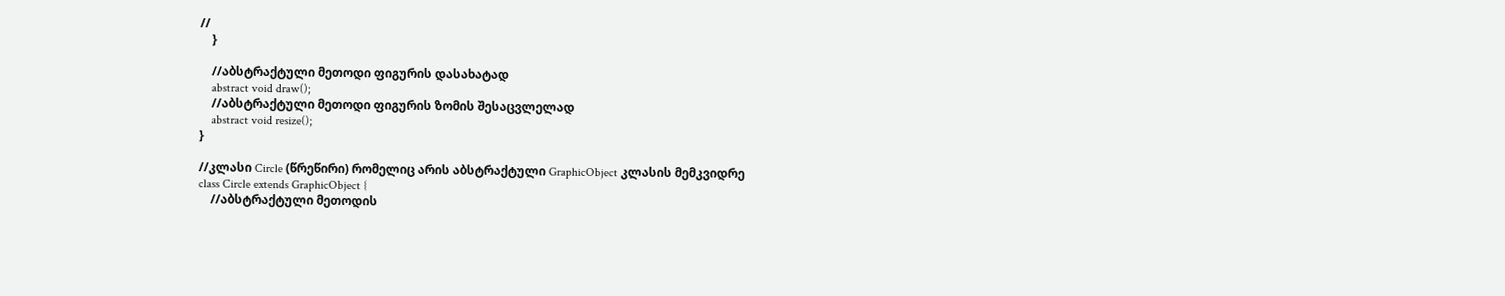//
    }

    //აბსტრაქტული მეთოდი ფიგურის დასახატად
    abstract void draw();
    //აბსტრაქტული მეთოდი ფიგურის ზომის შესაცვლელად
    abstract void resize();
}

//კლასი Circle (წრეწირი) რომელიც არის აბსტრაქტული GraphicObject კლასის მემკვიდრე
class Circle extends GraphicObject {
    //აბსტრაქტული მეთოდის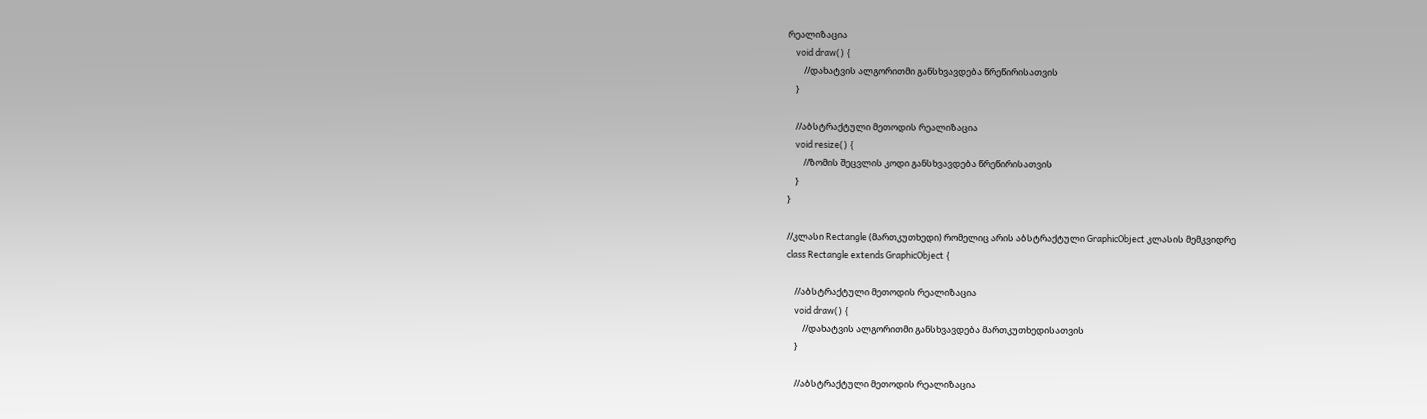რეალიზაცია
    void draw() {
        //დახატვის ალგორითმი განსხვავდება წრეწირისათვის
    }

    //აბსტრაქტული მეთოდის რეალიზაცია
    void resize() {
        //ზომის შეცვლის კოდი განსხვავდება წრეწირისათვის
    }
}

//კლასი Rectangle (მართკუთხედი) რომელიც არის აბსტრაქტული GraphicObject კლასის მემკვიდრე
class Rectangle extends GraphicObject {

    //აბსტრაქტული მეთოდის რეალიზაცია
    void draw() {
        //დახატვის ალგორითმი განსხვავდება მართკუთხედისათვის
    }

    //აბსტრაქტული მეთოდის რეალიზაცია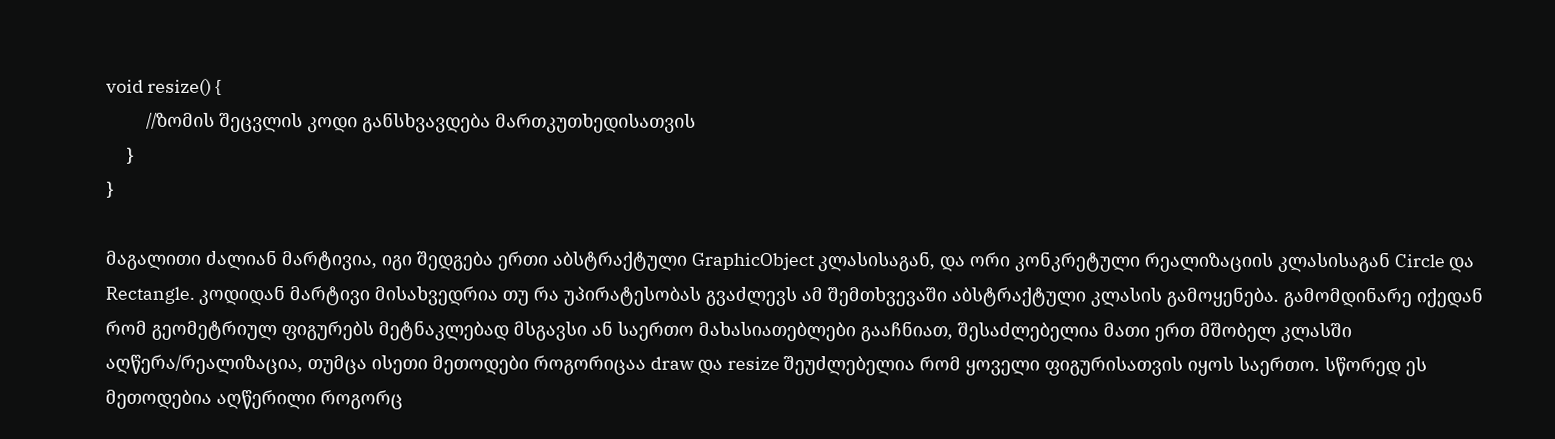void resize() {
        //ზომის შეცვლის კოდი განსხვავდება მართკუთხედისათვის
    }
}

მაგალითი ძალიან მარტივია, იგი შედგება ერთი აბსტრაქტული GraphicObject კლასისაგან, და ორი კონკრეტული რეალიზაციის კლასისაგან Circle და Rectangle. კოდიდან მარტივი მისახვედრია თუ რა უპირატესობას გვაძლევს ამ შემთხვევაში აბსტრაქტული კლასის გამოყენება. გამომდინარე იქედან რომ გეომეტრიულ ფიგურებს მეტნაკლებად მსგავსი ან საერთო მახასიათებლები გააჩნიათ, შესაძლებელია მათი ერთ მშობელ კლასში აღწერა/რეალიზაცია, თუმცა ისეთი მეთოდები როგორიცაა draw და resize შეუძლებელია რომ ყოველი ფიგურისათვის იყოს საერთო. სწორედ ეს მეთოდებია აღწერილი როგორც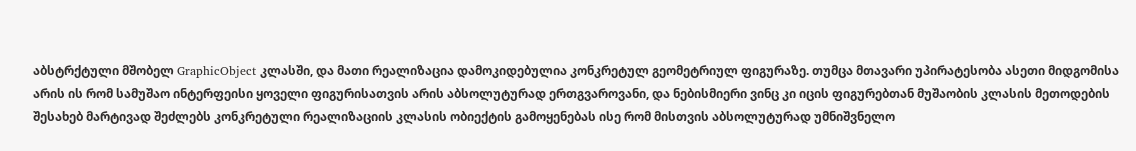აბსტრქტული მშობელ GraphicObject კლასში, და მათი რეალიზაცია დამოკიდებულია კონკრეტულ გეომეტრიულ ფიგურაზე. თუმცა მთავარი უპირატესობა ასეთი მიდგომისა არის ის რომ სამუშაო ინტერფეისი ყოველი ფიგურისათვის არის აბსოლუტურად ერთგვაროვანი, და ნებისმიერი ვინც კი იცის ფიგურებთან მუშაობის კლასის მეთოდების შესახებ მარტივად შეძლებს კონკრეტული რეალიზაციის კლასის ობიექტის გამოყენებას ისე რომ მისთვის აბსოლუტურად უმნიშვნელო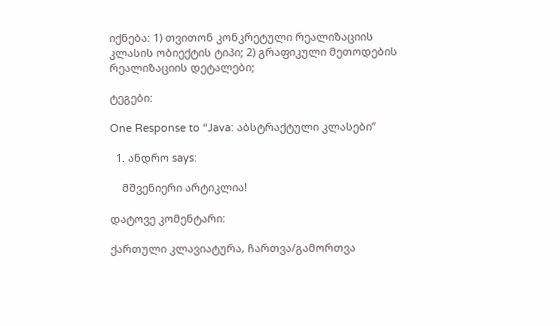იქნება: 1) თვითონ კონკრეტული რეალიზაციის კლასის ობიექტის ტიპი; 2) გრაფიკული მეთოდების რეალიზაციის დეტალები;

ტეგები:

One Response to “Java: აბსტრაქტული კლასები”

  1. ანდრო says:

    მშვენიერი არტიკლია!

დატოვე კომენტარი:

ქართული კლავიატურა, ჩართვა/გამორთვა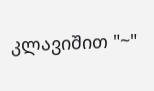კლავიშით "~"